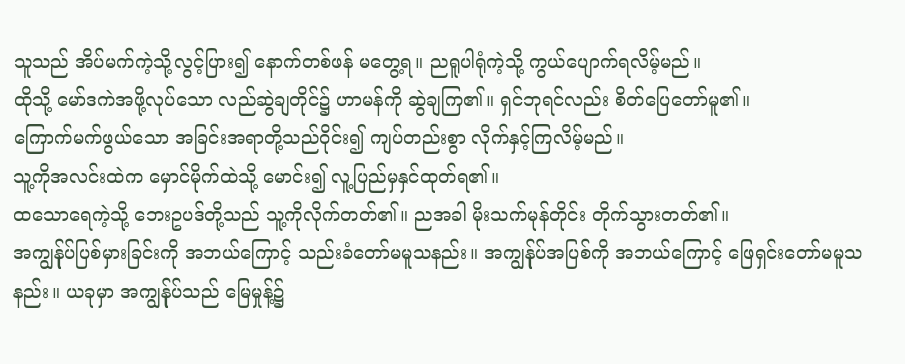သူသည် အိပ်မက်ကဲ့သို့လွင့်ပြား၍ နောက်တစ်ဖန် မတွေ့ရ။ ညရူပါရုံကဲ့သို့ ကွယ်ပျောက်ရလိမ့်မည်။
ထိုသို့ မော်ဒကဲအဖို့လုပ်သော လည်ဆွဲချတိုင်၌ ဟာမန်ကို ဆွဲချကြ၏။ ရှင်ဘုရင်လည်း စိတ်ပြေတော်မူ၏။
ကြောက်မက်ဖွယ်သော အခြင်းအရာတို့သည်ဝိုင်း၍ ကျပ်တည်းစွာ လိုက်နှင့်ကြလိမ့်မည်။
သူ့ကိုအလင်းထဲက မှောင်မိုက်ထဲသို့ မောင်း၍ လူ့ပြည်မှနှင်ထုတ်ရ၏။
ထသောရေကဲ့သို့ ဘေးဥပဒ်တို့သည် သူ့ကိုလိုက်တတ်၏။ ညအခါ မိုးသက်မုန်တိုင်း တိုက်သွားတတ်၏။
အကျွန်ုပ်ပြစ်မှားခြင်းကို အဘယ်ကြောင့် သည်းခံတော်မမူသနည်း။ အကျွန်ုပ်အပြစ်ကို အဘယ်ကြောင့် ဖြေရှင်းတော်မမူသနည်း။ ယခုမှာ အကျွန်ုပ်သည် မြေမှုန့်၌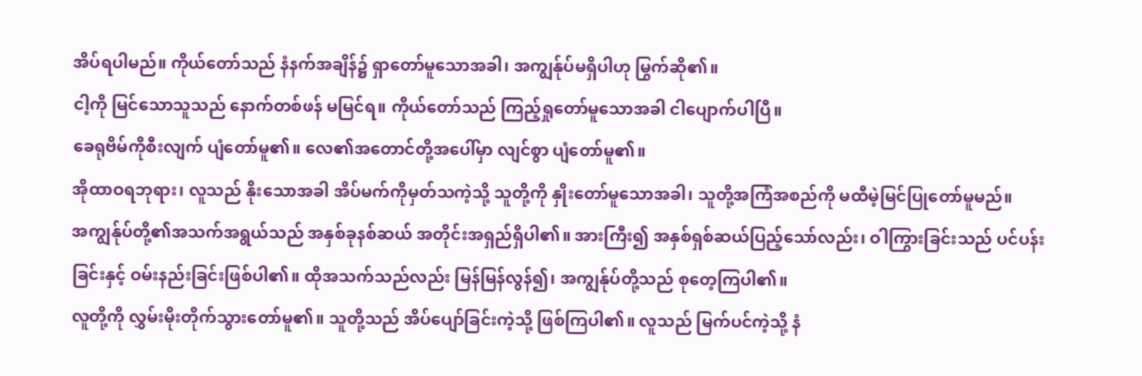အိပ်ရပါမည်။ ကိုယ်တော်သည် နံနက်အချိန်၌ ရှာတော်မူသောအခါ၊ အကျွန်ုပ်မရှိပါဟု မြွက်ဆို၏။
ငါ့ကို မြင်သောသူသည် နောက်တစ်ဖန် မမြင်ရ။ ကိုယ်တော်သည် ကြည့်ရှုတော်မူသောအခါ ငါပျောက်ပါပြီ။
ခေရုဗိမ်ကိုစီးလျက် ပျံတော်မူ၏။ လေ၏အတောင်တို့အပေါ်မှာ လျင်စွာ ပျံတော်မူ၏။
အိုထာဝရဘုရား၊ လူသည် နိုးသောအခါ အိပ်မက်ကိုမှတ်သကဲ့သို့ သူတို့ကို နှိုးတော်မူသောအခါ၊ သူတို့အကြံအစည်ကို မထီမဲ့မြင်ပြုတော်မူမည်။
အကျွန်ုပ်တို့၏အသက်အရွယ်သည် အနှစ်ခုနစ်ဆယ် အတိုင်းအရှည်ရှိပါ၏။ အားကြီး၍ အနှစ်ရှစ်ဆယ်ပြည့်သော်လည်း၊ ဝါကြွားခြင်းသည် ပင်ပန်းခြင်းနှင့် ဝမ်းနည်းခြင်းဖြစ်ပါ၏။ ထိုအသက်သည်လည်း မြန်မြန်လွန်၍၊ အကျွန်ုပ်တို့သည် စုတေ့ကြပါ၏။
လူတို့ကို လွှမ်းမိုးတိုက်သွားတော်မူ၏။ သူတို့သည် အိပ်ပျော်ခြင်းကဲ့သို့ ဖြစ်ကြပါ၏။ လူသည် မြက်ပင်ကဲ့သို့ နံ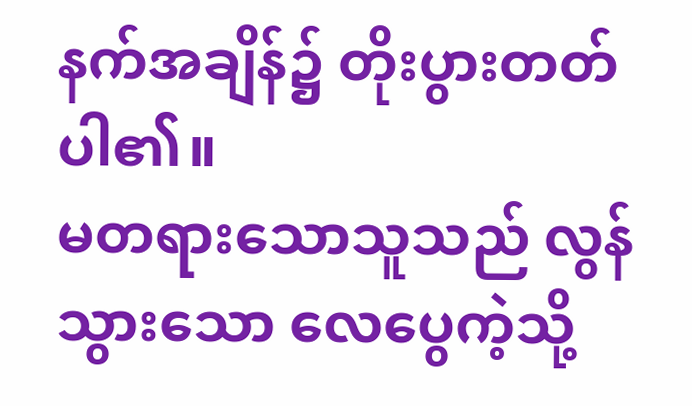နက်အချိန်၌ တိုးပွားတတ်ပါ၏။
မတရားသောသူသည် လွန်သွားသော လေပွေကဲ့သို့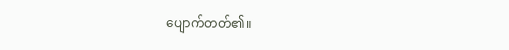ပျောက်တတ်၏။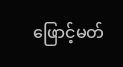ဖြောင့်မတ်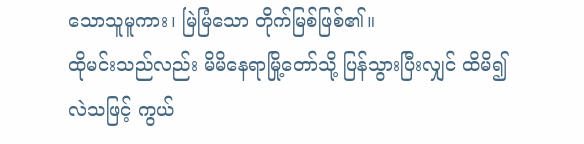သောသူမူကား၊ မြဲမြံသော တိုက်မြစ်ဖြစ်၏။
ထိုမင်းသည်လည်း မိမိနေရာမြို့တော်သို့ ပြန်သွားပြီးလျှင် ထိမိ၍ လဲသဖြင့် ကွယ်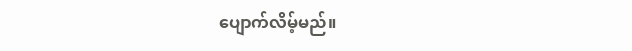ပျောက်လိမ့်မည်။